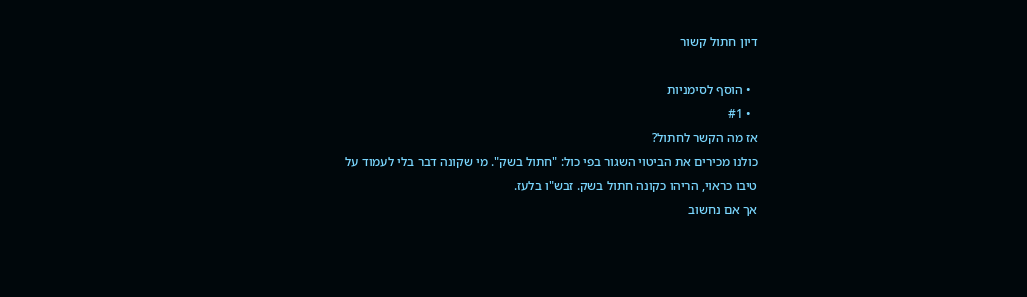דיון חתול קשור

  • הוסף לסימניות
  • #1
אז מה הקשר לחתול?
כולנו מכירים את הביטוי השגור בפי כול: "חתול בשק". מי שקונה דבר בלי לעמוד על טיבו כראוי, הריהו כקונה חתול בשק. זבש"ו בלעז.
אך אם נחשוב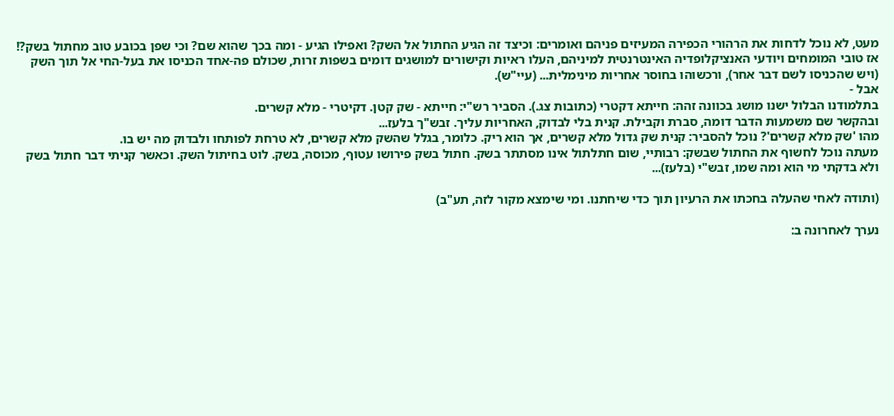מעט, לא נוכל לדחות את הרהורי הכפירה המעיזים פניהם ואומרים: וכיצד זה הגיע החתול אל השק? ואפילו הגיע - ומה בכך שהוא שם? וכי שפן בכובע טוב מחתול בשק?!
אז טובי המומחים ויודעי האנציקלופדיה האינטרנטית למיניהם, העלו ראיות וקישורים למושגים דומים בשפות זרות, שכולם פה-אחד הכניסו את בעל-החי אל תוך השק (ויש שהכניסו לשם דבר אחר), ורכשוהו בחוסר אחריות מינימלית... (עיי"ש).
אבל -
בתלמודנו הבלול ישנו מושג בכוונה זהה: חייתא דקטרי (כתובות צג.). הסביר רש"י: חייתא - שק קטן. דקיטרי - מלא קשרים.
ובהקשר שם משמעות הדבר דומה, סברת וקבילת. קנית בלי לבדוק, האחריות עליך. זבש"ך בלעז...
מהו 'שק מלא קשרים'? נוכל להסביר: קנית שק גדול מלא קשרים, אך הוא ריק. כלומר, בגלל שהשק מלא קשרים, לא טרחת לפותחו ולבדוק מה יש בו.
מעתה נוכל לחשוף את החתול שבשק: רבותיי, שום חתלתול אינו מסתתר בשק. חתול בשק פירושו עטוף, מכוסה, בשק. לוט בחיתול השק. וכאשר קניתי דבר חתול בשק ולא בדקתי מי הוא ומה שמו, זבש"י (בלעז)...

(ותודה לאחי שהעלה בחכתו את הרעיון תוך כדי שיחתנו. ומי שימצא מקור לזה, תע"ב)

נערך לאחרונה ב: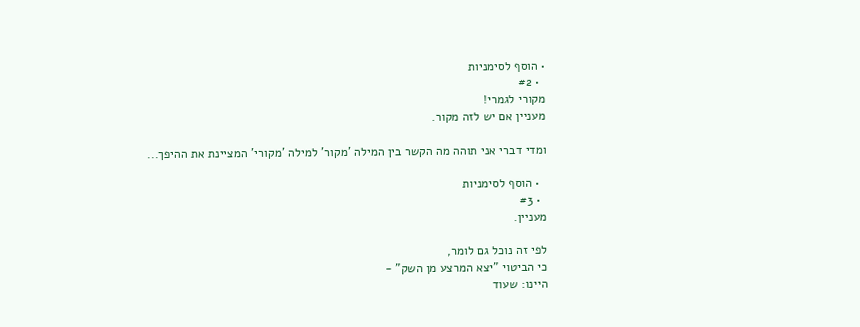• הוסף לסימניות
  • #2
מקורי לגמרי!
מעניין אם יש לזה מקור.

ומדי דברי אני תוהה מה הקשר בין המילה 'מקור' למילה 'מקורי' המציינת את ההיפך...

  • הוסף לסימניות
  • #3
מעניין.

לפי זה נוכל גם לומר,
כי הביטוי "יצא המרצע מן השק" -
היינו: שעוד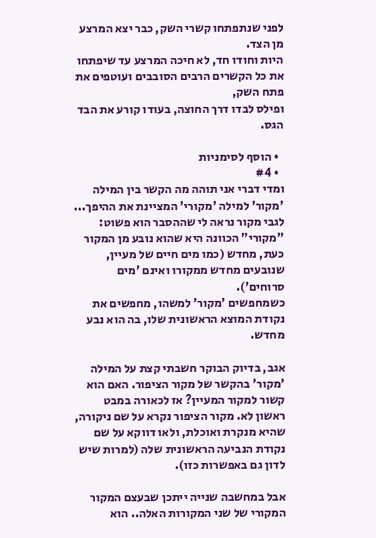לפני שנתפתחו קשרי השק, כבר יצא המרצע מן הצד.
היות וחודו חד, לא חיכה המרצע עד שיפתחו את כל הקשרים הרבים הסובבים ועוטפים את פתח השק,
ופילס לבדו דרך החוצה, בעודו קורע את הבד הגס.

  • הוסף לסימניות
  • #4
ומדי דברי אני תוהה מה הקשר בין המילה 'מקור' למילה 'מקורי' המציינת את ההיפך...
לגבי מקור נראה לי שההסבר הוא פשוט:
"מקורי" הכוונה היא שהוא נובע מן המקור כעת, מחדש (כמו מים חיים של מעיין, שנובעים מחדש ממקורו ואינם 'מים סרוחים').
כשמחפשים 'מקור' למשהו, מחפשים את נקודת המוצא הראשונית שלו, בה הוא נבע מחדש.

אגב, בדיוק הבוקר חשבתי קצת על המילה 'מקור' בהקשר של מקור הציפור. האם הוא קשור למקור המעיין? אז לכאורה במבט ראשון לא. מקור הציפור נקרא על שם ניקורה, שהיא מנקרת ואוכלת, ולאו דווקא על שם נקודת הנביעה הראשונית שלה (למרות שיש לדון גם באפשרות כזו).

אבל במחשבה שנייה ייתכן שבעצם המקור המקורי של שני המקורות האלה.. הוא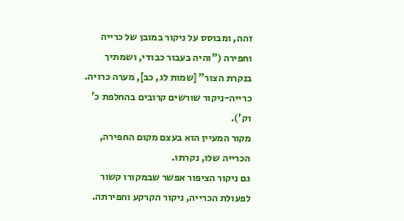זהה, ומבוסס על ניקור במובן של כרייה וחפירה ("והיה בעבור כבודי, ושמתיך בנקרת הצור" [שמות לג, כב], מערה כרויה. כרייה-ניקור שורשים קרובים בהחלפת כ' וק').
מקור המעיין הוא בעצם מקום החפירה, הכרייה שלו, נקרתו.
גם ניקור הציפור אפשר שבמקורו קשור לפעולת הכרייה, ניקור הקרקע וחפירתה.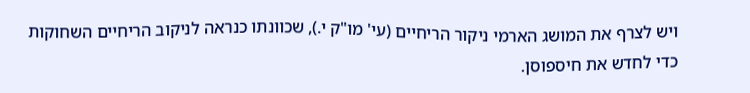ויש לצרף את המושג הארמי ניקור הריחיים (עי' מו"ק י.), שכוונתו כנראה לניקוב הריחיים השחוקות כדי לחדש את חיספוסן.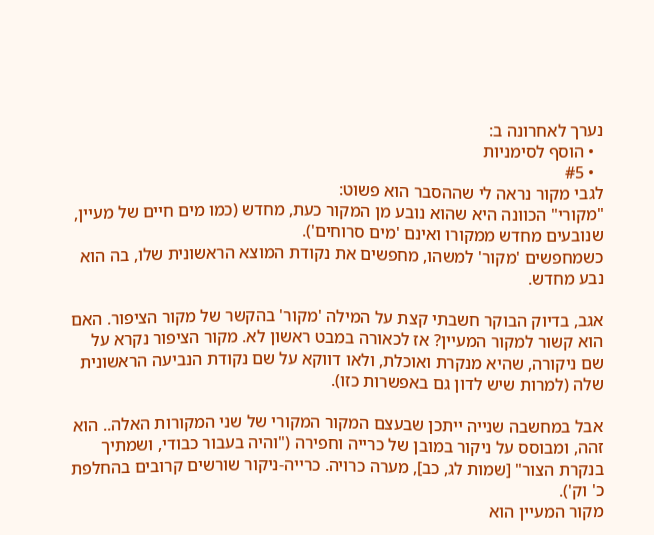נערך לאחרונה ב:
  • הוסף לסימניות
  • #5
לגבי מקור נראה לי שההסבר הוא פשוט:
"מקורי" הכוונה היא שהוא נובע מן המקור כעת, מחדש (כמו מים חיים של מעיין, שנובעים מחדש ממקורו ואינם 'מים סרוחים').
כשמחפשים 'מקור' למשהו, מחפשים את נקודת המוצא הראשונית שלו, בה הוא נבע מחדש.

אגב, בדיוק הבוקר חשבתי קצת על המילה 'מקור' בהקשר של מקור הציפור. האם הוא קשור למקור המעיין? אז לכאורה במבט ראשון לא. מקור הציפור נקרא על שם ניקורה, שהיא מנקרת ואוכלת, ולאו דווקא על שם נקודת הנביעה הראשונית שלה (למרות שיש לדון גם באפשרות כזו).

אבל במחשבה שנייה ייתכן שבעצם המקור המקורי של שני המקורות האלה.. הוא זהה, ומבוסס על ניקור במובן של כרייה וחפירה ("והיה בעבור כבודי, ושמתיך בנקרת הצור" [שמות לג, כב], מערה כרויה. כרייה-ניקור שורשים קרובים בהחלפת כ' וק').
מקור המעיין הוא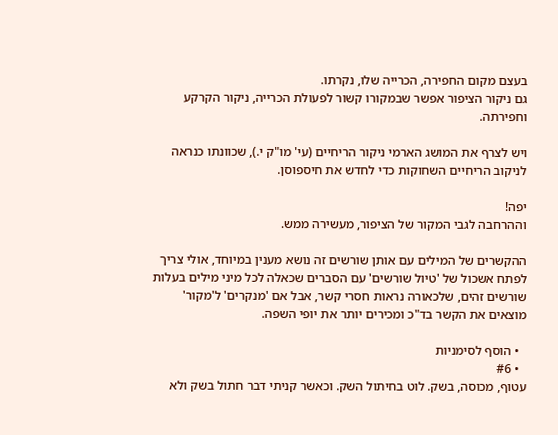בעצם מקום החפירה, הכרייה שלו, נקרתו.
גם ניקור הציפור אפשר שבמקורו קשור לפעולת הכרייה, ניקור הקרקע וחפירתה.

ויש לצרף את המושג הארמי ניקור הריחיים (עי' מו"ק י.), שכוונתו כנראה לניקוב הריחיים השחוקות כדי לחדש את חיספוסן.

יפה!
וההרחבה לגבי המקור של הציפור, מעשירה ממש.

ההקשרים של המילים עם אותן שורשים זה נושא מענין במיוחד, אולי צריך לפתח אשכול של 'טיול שורשים' עם הסברים שכאלה לכל מיני מילים בעלות שורשים זהים, שלכאורה נראות חסרי קשר, אבל אם 'מנקרים' ל'מקור' מוצאים את הקשר בד"כ ומכירים יותר את יופי השפה.

  • הוסף לסימניות
  • #6
עטוף, מכוסה, בשק. לוט בחיתול השק. וכאשר קניתי דבר חתול בשק ולא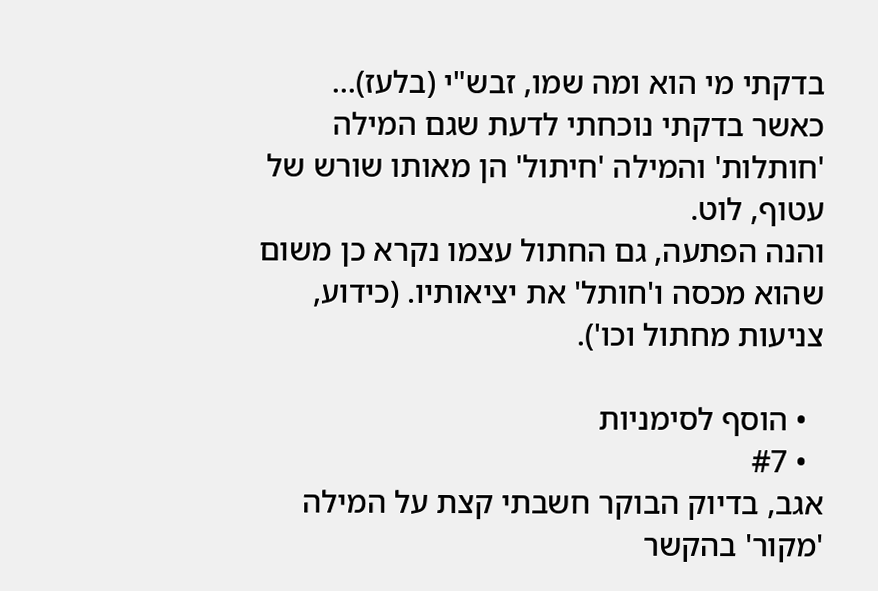בדקתי מי הוא ומה שמו, זבש"י (בלעז)...
כאשר בדקתי נוכחתי לדעת שגם המילה 'חותלות' והמילה 'חיתול' הן מאותו שורש של עטוף, לוט.
והנה הפתעה, גם החתול עצמו נקרא כן משום שהוא מכסה ו'חותל' את יציאותיו. (כידוע, צניעות מחתול וכו').

  • הוסף לסימניות
  • #7
אגב, בדיוק הבוקר חשבתי קצת על המילה 'מקור' בהקשר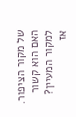של מקור הציפור. האם הוא קשור למקור המעיין? אז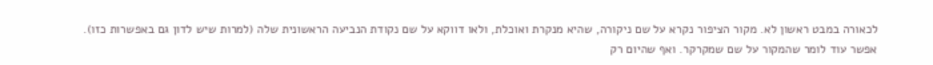לכאורה במבט ראשון לא. מקור הציפור נקרא על שם ניקורה, שהיא מנקרת ואוכלת, ולאו דווקא על שם נקודת הנביעה הראשונית שלה (למרות שיש לדון גם באפשרות כזו).
אפשר עוד לומר שהמקור על שם שמקרקר. ואף שהיום רק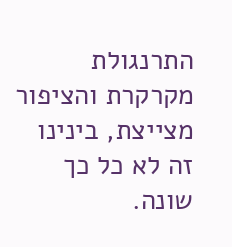התרנגולת מקרקרת והציפור מצייצת, בינינו זה לא כל כך שונה.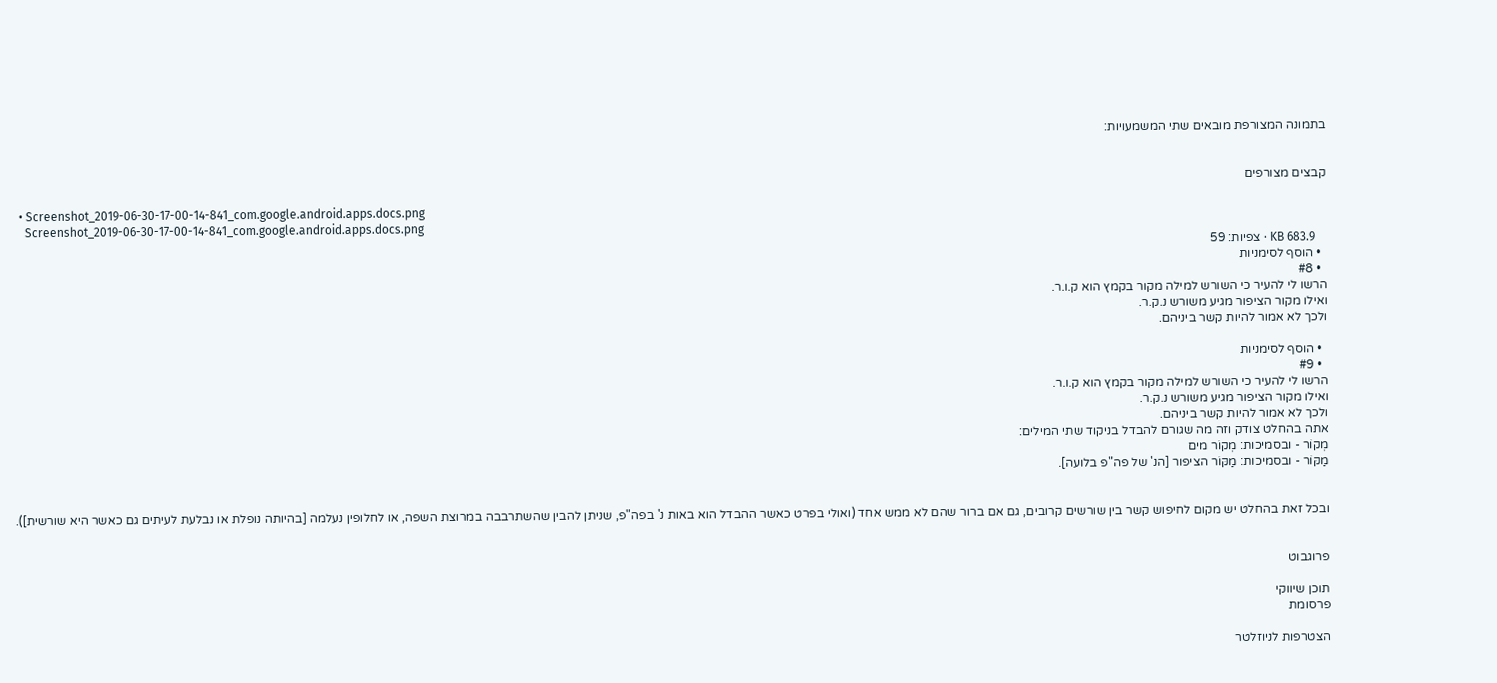בתמונה המצורפת מובאים שתי המשמעויות:


קבצים מצורפים

  • Screenshot_2019-06-30-17-00-14-841_com.google.android.apps.docs.png
    Screenshot_2019-06-30-17-00-14-841_com.google.android.apps.docs.png
    KB 683.9 · צפיות: 59
  • הוסף לסימניות
  • #8
הרשו לי להעיר כי השורש למילה מקור בקמץ הוא ק.ו.ר.
ואילו מקור הציפור מגיע משורש נ.ק.ר.
ולכך לא אמור להיות קשר ביניהם.

  • הוסף לסימניות
  • #9
הרשו לי להעיר כי השורש למילה מקור בקמץ הוא ק.ו.ר.
ואילו מקור הציפור מגיע משורש נ.ק.ר.
ולכך לא אמור להיות קשר ביניהם.
אתה בהחלט צודק וזה מה שגורם להבדל בניקוד שתי המילים:
מְקוֹר - ובסמיכות: מְקוֹר מים
מַקּוֹר - ובסמיכות: מַקּוֹר הציפור [הנ' של פה"פ בלועה].


ובכל זאת בהחלט יש מקום לחיפוש קשר בין שורשים קרובים, גם אם ברור שהם לא ממש אחד (ואולי בפרט כאשר ההבדל הוא באות נ' בפה"פ, שניתן להבין שהשתרבבה במרוצת השפה, או לחלופין נעלמה [בהיותה נופלת או נבלעת לעיתים גם כאשר היא שורשית]).


פרוגבוט

תוכן שיווקי
פרסומת

הצטרפות לניוזלטר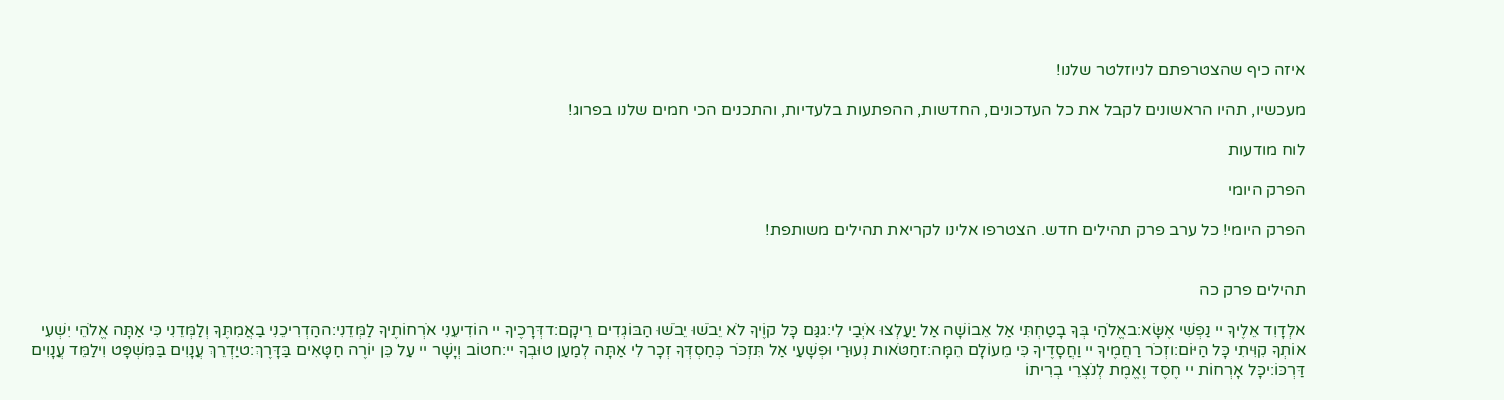איזה כיף שהצטרפתם לניוזלטר שלנו!

מעכשיו, תהיו הראשונים לקבל את כל העדכונים, החדשות, ההפתעות בלעדיות, והתכנים הכי חמים שלנו בפרוג!

לוח מודעות

הפרק היומי

הפרק היומי! כל ערב פרק תהילים חדש. הצטרפו אלינו לקריאת תהילים משותפת!


תהילים פרק כה

אלְדָוִד אֵלֶיךָ יי נַפְשִׁי אֶשָּׂא:באֱלֹהַי בְּךָ בָטַחְתִּי אַל אֵבוֹשָׁה אַל יַעַלְצוּ אֹיְבַי לִי:גגַּם כָּל קוֶֹיךָ לֹא יֵבֹשׁוּ יֵבֹשׁוּ הַבּוֹגְדִים רֵיקָם:דדְּרָכֶיךָ יי הוֹדִיעֵנִי אֹרְחוֹתֶיךָ לַמְּדֵנִי:ההַדְרִיכֵנִי בַאֲמִתֶּךָ וְלַמְּדֵנִי כִּי אַתָּה אֱלֹהֵי יִשְׁעִי אוֹתְךָ קִוִּיתִי כָּל הַיּוֹם:וזְכֹר רַחֲמֶיךָ יי וַחֲסָדֶיךָ כִּי מֵעוֹלָם הֵמָּה:זחַטֹּאות נְעוּרַי וּפְשָׁעַי אַל תִּזְכֹּר כְּחַסְדְּךָ זְכָר לִי אַתָּה לְמַעַן טוּבְךָ יי:חטוֹב וְיָשָׁר יי עַל כֵּן יוֹרֶה חַטָּאִים בַּדָּרֶךְ:טיַדְרֵךְ עֲנָוִים בַּמִּשְׁפָּט וִילַמֵּד עֲנָוִים דַּרְכּוֹ:יכָּל אָרְחוֹת יי חֶסֶד וֶאֱמֶת לְנֹצְרֵי בְרִיתוֹ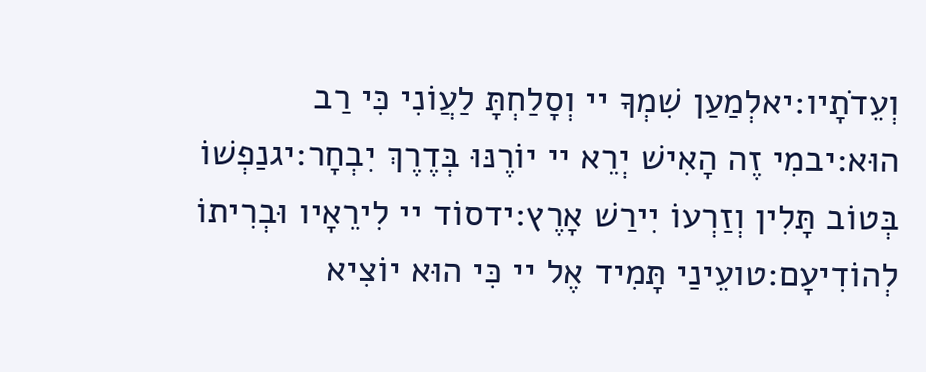וְעֵדֹתָיו:יאלְמַעַן שִׁמְךָ יי וְסָלַחְתָּ לַעֲוֹנִי כִּי רַב הוּא:יבמִי זֶה הָאִישׁ יְרֵא יי יוֹרֶנּוּ בְּדֶרֶךְ יִבְחָר:יגנַפְשׁוֹ בְּטוֹב תָּלִין וְזַרְעוֹ יִירַשׁ אָרֶץ:ידסוֹד יי לִירֵאָיו וּבְרִיתוֹ לְהוֹדִיעָם:טועֵינַי תָּמִיד אֶל יי כִּי הוּא יוֹצִיא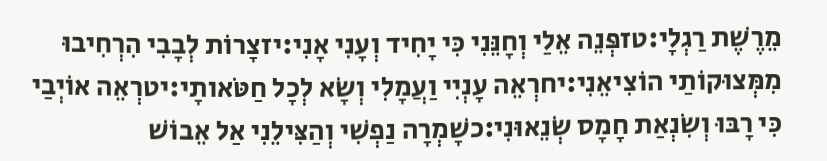מֵרֶשֶׁת רַגְלָי:טזפְּנֵה אֵלַי וְחָנֵּנִי כִּי יָחִיד וְעָנִי אָנִי:יזצָרוֹת לְבָבִי הִרְחִיבוּ מִמְּצוּקוֹתַי הוֹצִיאֵנִי:יחרְאֵה עָנְיִי וַעֲמָלִי וְשָׂא לְכָל חַטֹּאותָי:יטרְאֵה אוֹיְבַי כִּי רָבּוּ וְשִׂנְאַת חָמָס שְׂנֵאוּנִי:כשָׁמְרָה נַפְשִׁי וְהַצִּילֵנִי אַל אֵבוֹשׁ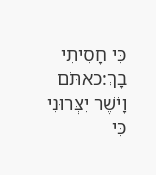כִּי חָסִיתִי בָךְ:כאתֹּם וָיֹשֶׁר יִצְּרוּנִי כִּי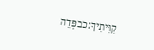קִוִּיתִיךָ:כבפְּדֵה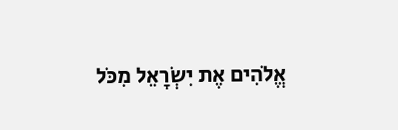אֱלֹהִים אֶת יִשְׂרָאֵל מִכֹּל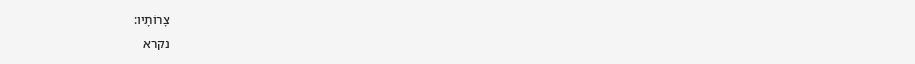צָרוֹתָיו:
נקרא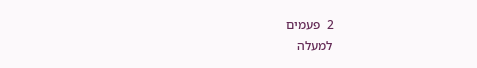2  פעמים
למעלה